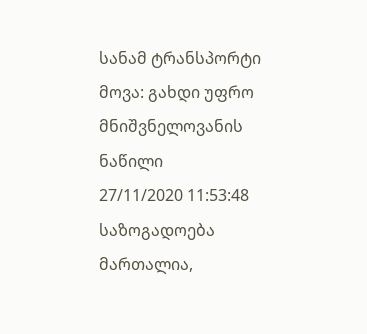სანამ ტრანსპორტი მოვა: გახდი უფრო მნიშვნელოვანის ნაწილი
27/11/2020 11:53:48 საზოგადოება
მართალია,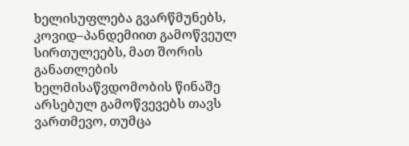ხელისუფლება გვარწმუნებს, კოვიდ–პანდემიით გამოწვეულ სირთულეებს, მათ შორის განათლების ხელმისაწვდომობის წინაშე არსებულ გამოწვევებს თავს ვართმევო, თუმცა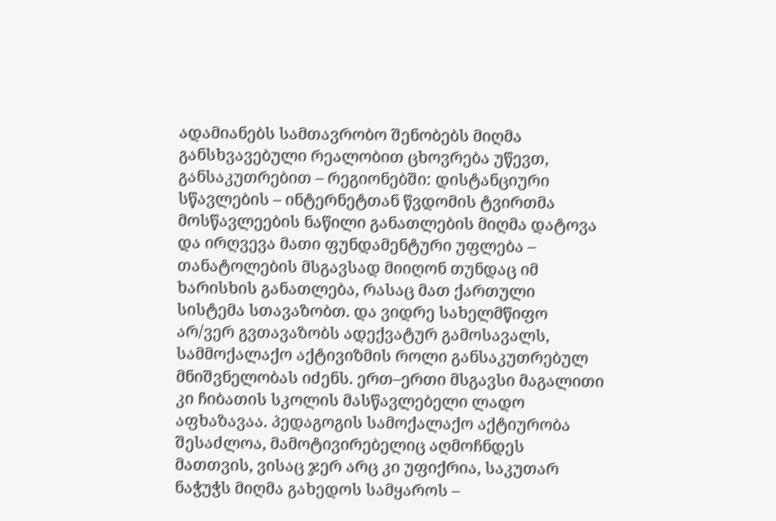ადამიანებს სამთავრობო შენობებს მიღმა განსხვავებული რეალობით ცხოვრება უწევთ, განსაკუთრებით – რეგიონებში: დისტანციური სწავლების – ინტერნეტთან წვდომის ტვირთმა მოსწავლეების ნაწილი განათლების მიღმა დატოვა და ირღვევა მათი ფუნდამენტური უფლება – თანატოლების მსგავსად მიიღონ თუნდაც იმ ხარისხის განათლება, რასაც მათ ქართული სისტემა სთავაზობთ. და ვიდრე სახელმწიფო არ/ვერ გვთავაზობს ადექვატურ გამოსავალს, სამმოქალაქო აქტივიზმის როლი განსაკუთრებულ მნიშვნელობას იძენს. ერთ–ერთი მსგავსი მაგალითი კი ჩიბათის სკოლის მასწავლებელი ლადო აფხაზავაა. პედაგოგის სამოქალაქო აქტიურობა შესაძლოა, მამოტივირებელიც აღმოჩნდეს მათთვის, ვისაც ჯერ არც კი უფიქრია, საკუთარ ნაჭუჭს მიღმა გახედოს სამყაროს –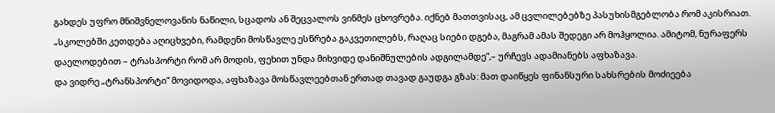გახდეს უფრო მნიშვნელოვანის ნაწილი, სცადოს ან შეცვალოს ვინმეს ცხოვრება. იქნებ მათთვისაც, ამ ცვლილებებზე პასუხისმგებლობა რომ აკისრიათ.
„სკოლებში კეთდება აღიცხვები, რამდენი მოსწავლე ესწრება გაკვეთილებს, რაღაც სიები დგება, მაგრამ ამას შედეგი არ მოჰყოლია. ამიტომ, ნურაფერს დაელოდებით – ტრასპორტი რომ არ მოდის, ფეხით უნდა მიხვიდე დანიშნულების ადგილამდე“,– ურჩევს ადამიანებს აფხაზავა.
და ვიდრე „ტრანსპორტი“ მოვიდოდა, აფხაზავა მოსწავლეებთან ერთად თავად გაუდგა გზას: მათ დაიწყეს ფინანსური სახსრების მოძიეება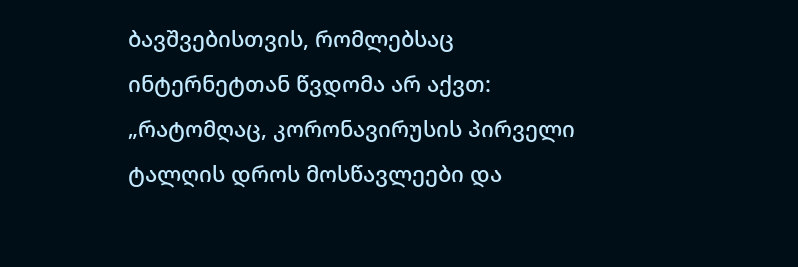ბავშვებისთვის, რომლებსაც ინტერნეტთან წვდომა არ აქვთ:
„რატომღაც, კორონავირუსის პირველი ტალღის დროს მოსწავლეები და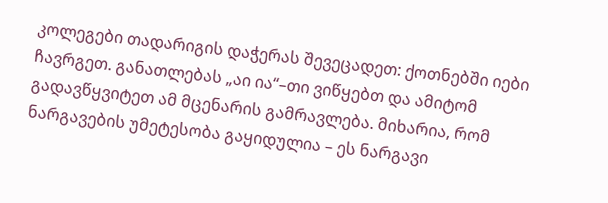კოლეგები თადარიგის დაჭერას შევეცადეთ: ქოთნებში იები ჩავრგეთ. განათლებას „აი ია“–თი ვიწყებთ და ამიტომ გადავწყვიტეთ ამ მცენარის გამრავლება. მიხარია, რომ ნარგავების უმეტესობა გაყიდულია – ეს ნარგავი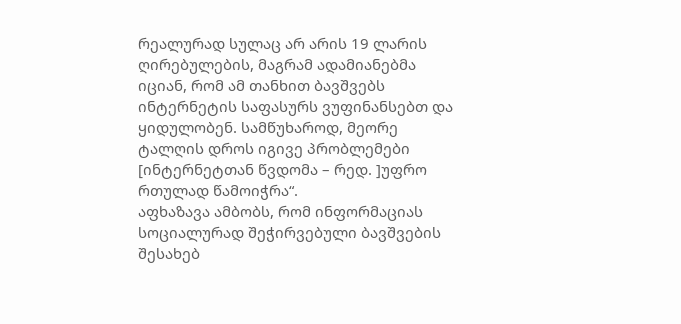რეალურად სულაც არ არის 19 ლარის ღირებულების, მაგრამ ადამიანებმა იციან, რომ ამ თანხით ბავშვებს ინტერნეტის საფასურს ვუფინანსებთ და ყიდულობენ. სამწუხაროდ, მეორე ტალღის დროს იგივე პრობლემები [ინტერნეტთან წვდომა – რედ. ]უფრო რთულად წამოიჭრა“.
აფხაზავა ამბობს, რომ ინფორმაციას სოციალურად შეჭირვებული ბავშვების შესახებ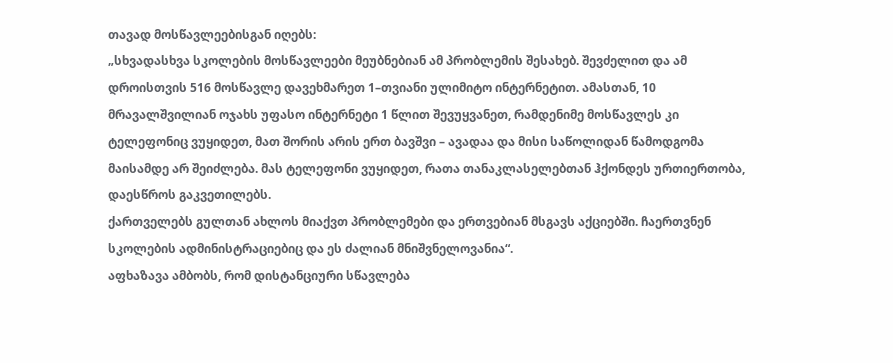თავად მოსწავლეებისგან იღებს:
„სხვადასხვა სკოლების მოსწავლეები მეუბნებიან ამ პრობლემის შესახებ. შევძელით და ამ დროისთვის 516 მოსწავლე დავეხმარეთ 1–თვიანი ულიმიტო ინტერნეტით. ამასთან, 10 მრავალშვილიან ოჯახს უფასო ინტერნეტი 1 წლით შევუყვანეთ, რამდენიმე მოსწავლეს კი ტელეფონიც ვუყიდეთ, მათ შორის არის ერთ ბავშვი – ავადაა და მისი საწოლიდან წამოდგომა მაისამდე არ შეიძლება. მას ტელეფონი ვუყიდეთ, რათა თანაკლასელებთან ჰქონდეს ურთიერთობა, დაესწროს გაკვეთილებს.
ქართველებს გულთან ახლოს მიაქვთ პრობლემები და ერთვებიან მსგავს აქციებში. ჩაერთვნენ სკოლების ადმინისტრაციებიც და ეს ძალიან მნიშვნელოვანია“.
აფხაზავა ამბობს, რომ დისტანციური სწავლება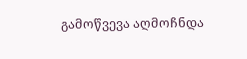გამოწვევა აღმოჩნდა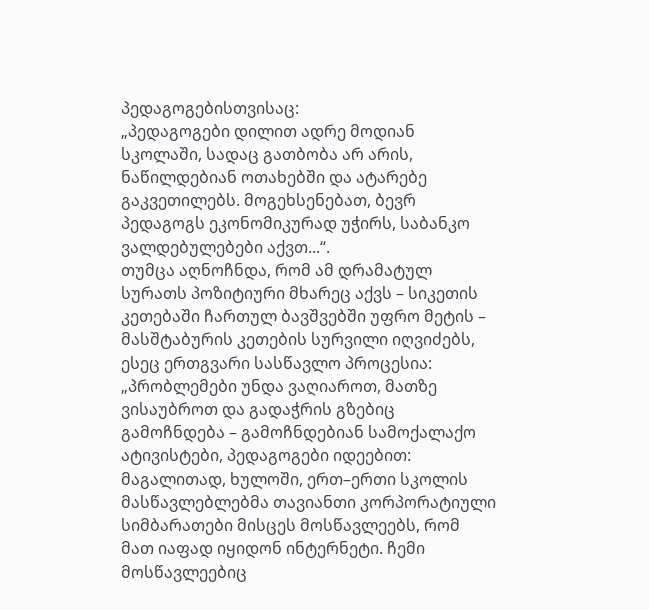პედაგოგებისთვისაც:
„პედაგოგები დილით ადრე მოდიან სკოლაში, სადაც გათბობა არ არის, ნაწილდებიან ოთახებში და ატარებე გაკვეთილებს. მოგეხსენებათ, ბევრ პედაგოგს ეკონომიკურად უჭირს, საბანკო ვალდებულებები აქვთ...“.
თუმცა აღნოჩნდა, რომ ამ დრამატულ სურათს პოზიტიური მხარეც აქვს – სიკეთის კეთებაში ჩართულ ბავშვებში უფრო მეტის – მასშტაბურის კეთების სურვილი იღვიძებს, ესეც ერთგვარი სასწავლო პროცესია:
„პრობლემები უნდა ვაღიაროთ, მათზე ვისაუბროთ და გადაჭრის გზებიც გამოჩნდება – გამოჩნდებიან სამოქალაქო ატივისტები, პედაგოგები იდეებით: მაგალითად, ხულოში, ერთ–ერთი სკოლის მასწავლებლებმა თავიანთი კორპორატიული სიმბარათები მისცეს მოსწავლეებს, რომ მათ იაფად იყიდონ ინტერნეტი. ჩემი მოსწავლეებიც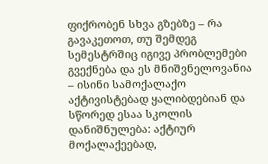ფიქრობენ სხვა გზებზე – რა გავაკეთოთ, თუ შემდეგ სემესტრშიც იგივე პრობლემები გვექნება და ეს მნიშვნელოვანია – ისინი სამოქალაქო აქტივისტებად ყალიბდებიან და სწორედ ესაა სკოლის დანიშნულება: აქტიურ მოქალაქეებად,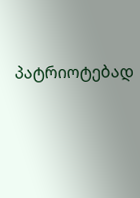პატრიოტებად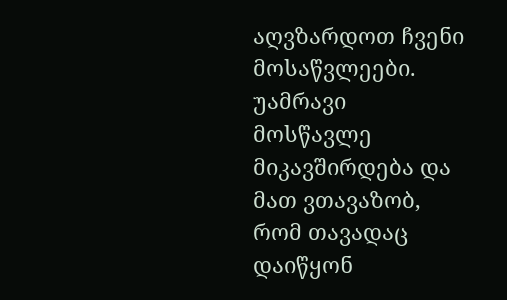აღვზარდოთ ჩვენი მოსაწვლეები. უამრავი მოსწავლე მიკავშირდება და მათ ვთავაზობ, რომ თავადაც დაიწყონ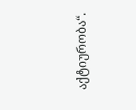აქტიურობა“.